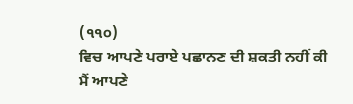(੧੧੦)
ਵਿਚ ਆਪਣੇ ਪਰਾਏ ਪਛਾਨਣ ਦੀ ਸ਼ਕਤੀ ਨਹੀਂ ਕੀ ਮੈਂ ਆਪਣੇ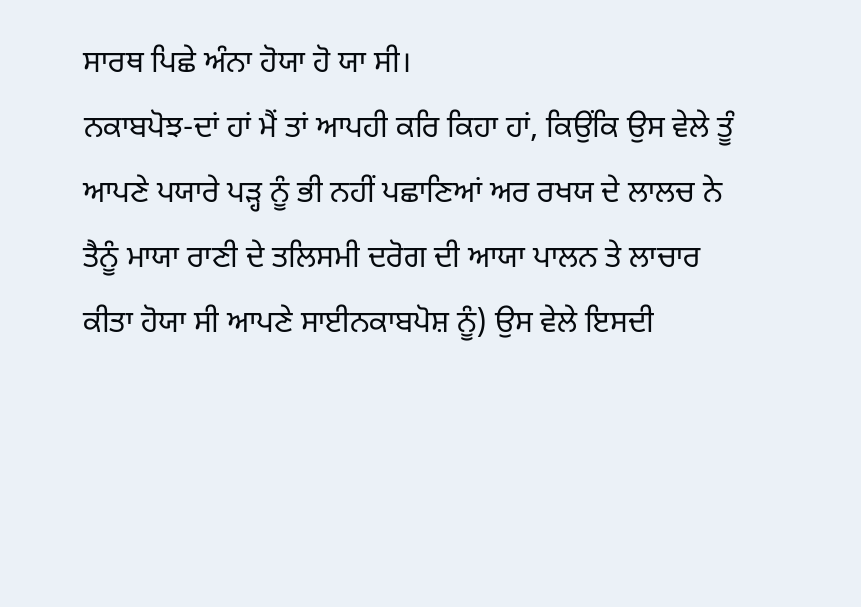ਸਾਰਥ ਪਿਛੇ ਅੰਨਾ ਹੋਯਾ ਹੋ ਯਾ ਸੀ।
ਨਕਾਬਪੋਝ-ਦਾਂ ਹਾਂ ਮੈਂ ਤਾਂ ਆਪਹੀ ਕਰਿ ਕਿਹਾ ਹਾਂ, ਕਿਉਂਕਿ ਉਸ ਵੇਲੇ ਤੂੰ ਆਪਣੇ ਪਯਾਰੇ ਪੜ੍ਹ ਨੂੰ ਭੀ ਨਹੀਂ ਪਛਾਣਿਆਂ ਅਰ ਰਖਯ ਦੇ ਲਾਲਚ ਨੇ ਤੈਨੂੰ ਮਾਯਾ ਰਾਣੀ ਦੇ ਤਲਿਸਮੀ ਦਰੋਗ ਦੀ ਆਯਾ ਪਾਲਨ ਤੇ ਲਾਚਾਰ ਕੀਤਾ ਹੋਯਾ ਸੀ ਆਪਣੇ ਸਾਈਨਕਾਬਪੋਸ਼ ਨੂੰ) ਉਸ ਵੇਲੇ ਇਸਦੀ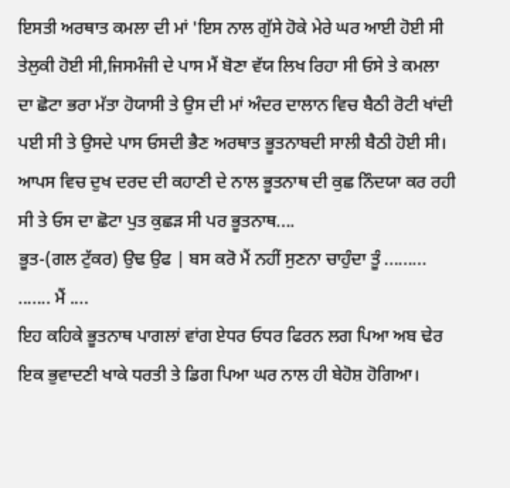ਇਸਤੀ ਅਰਥਾਤ ਕਮਲਾ ਦੀ ਮਾਂ 'ਇਸ ਨਾਲ ਗੁੱਸੇ ਹੋਕੇ ਮੇਰੇ ਘਰ ਆਈ ਹੋਈ ਸੀ ਤੇਲੁਕੀ ਹੋਈ ਸੀ,ਜਿਸਮੰਜੀ ਦੇ ਪਾਸ ਮੈਂ ਬੋਣਾ ਵੱਯ ਲਿਖ ਰਿਹਾ ਸੀ ਓਸੇ ਤੇ ਕਮਲਾ ਦਾ ਛੋਟਾ ਭਰਾ ਮੱਤਾ ਹੋਯਾਸੀ ਤੇ ਉਸ ਦੀ ਮਾਂ ਅੰਦਰ ਦਾਲਾਨ ਵਿਚ ਬੈਠੀ ਰੋਟੀ ਖਾਂਦੀ ਪਈ ਸੀ ਤੇ ਉਸਦੇ ਪਾਸ ਓਸਦੀ ਭੈਣ ਅਰਥਾਤ ਭੂਤਨਾਬਦੀ ਸਾਲੀ ਬੈਠੀ ਹੋਈ ਸੀ। ਆਪਸ ਵਿਚ ਦੁਖ ਦਰਦ ਦੀ ਕਹਾਣੀ ਦੇ ਨਾਲ ਭੂਤਨਾਥ ਦੀ ਕੁਛ ਨਿੰਦਯਾ ਕਰ ਰਹੀ ਸੀ ਤੇ ਓਸ ਦਾ ਛੋਟਾ ਪੁਤ ਕੁਛੜ ਸੀ ਪਰ ਭੂਤਨਾਥ....
ਭੂਤ-(ਗਲ ਟੁੱਕਰ) ਉਢ ਉਫ | ਬਸ ਕਰੋ ਮੈਂ ਨਹੀਂ ਸੁਣਨਾ ਚਾਹੁੰਦਾ ਤੂੰ ......... ....... ਮੈਂ ....
ਇਹ ਕਹਿਕੇ ਭੂਤਨਾਥ ਪਾਗਲਾਂ ਵਾਂਗ ਏਧਰ ਓਧਰ ਫਿਰਨ ਲਗ ਪਿਆ ਅਬ ਢੇਰ ਇਕ ਭੁਵਾਦਣੀ ਖਾਕੇ ਧਰਤੀ ਤੇ ਡਿਗ ਪਿਆ ਘਰ ਨਾਲ ਹੀ ਬੇਹੋਸ਼ ਹੋਗਿਆ।